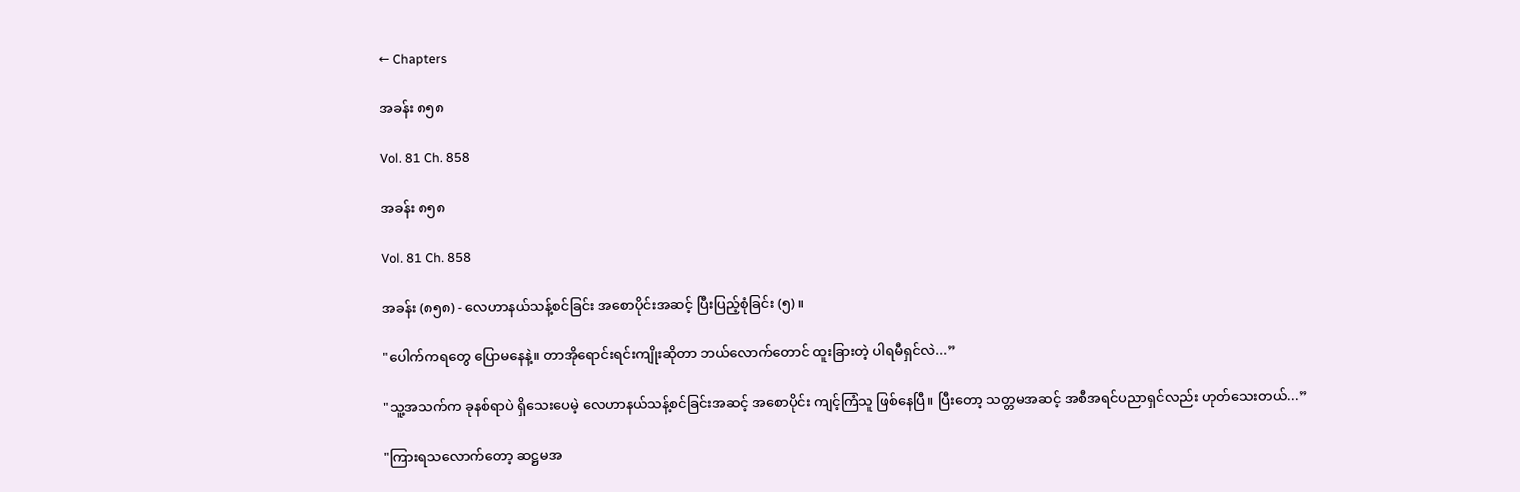← Chapters

အခန်း ၈၅၈

Vol. 81 Ch. 858

အခန်း ၈၅၈

Vol. 81 Ch. 858

အခန်း (၈၅၈) - လေဟာနယ်သန့်စင်ခြင်း အစောပိုင်းအဆင့် ပြီးပြည့်စုံခြင်း (၅) ။

"ပေါက်ကရတွေ ပြောမနေနဲ့။ တာအိုရောင်းရင်းကျိုးဆိုတာ ဘယ်လောက်တောင် ထူးခြားတဲ့ ပါရမီရှင်လဲ...”

"သူ့အသက်က ခုနစ်ရာပဲ ရှိသေးပေမဲ့ လေဟာနယ်သန့်စင်ခြင်းအဆင့် အစောပိုင်း ကျင့်ကြံသူ ဖြစ်နေပြီ။ ပြီးတော့ သတ္တမအဆင့် အစီအရင်ပညာရှင်လည်း ဟုတ်သေးတယ်...”

"ကြားရသလောက်တော့ ဆဋ္ဌမအ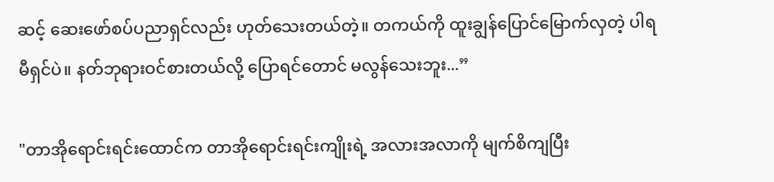ဆင့် ဆေးဖော်စပ်ပညာရှင်လည်း ဟုတ်သေးတယ်တဲ့။ တကယ်ကို ထူးချွန်ပြောင်မြောက်လှတဲ့ ပါရမီရှင်ပဲ။ နတ်ဘုရားဝင်စားတယ်လို့ ပြောရင်တောင် မလွန်သေးဘူး...”

"တာအိုရောင်းရင်းထောင်က တာအိုရောင်းရင်းကျိုးရဲ့ အလားအလာကို မျက်စိကျပြီး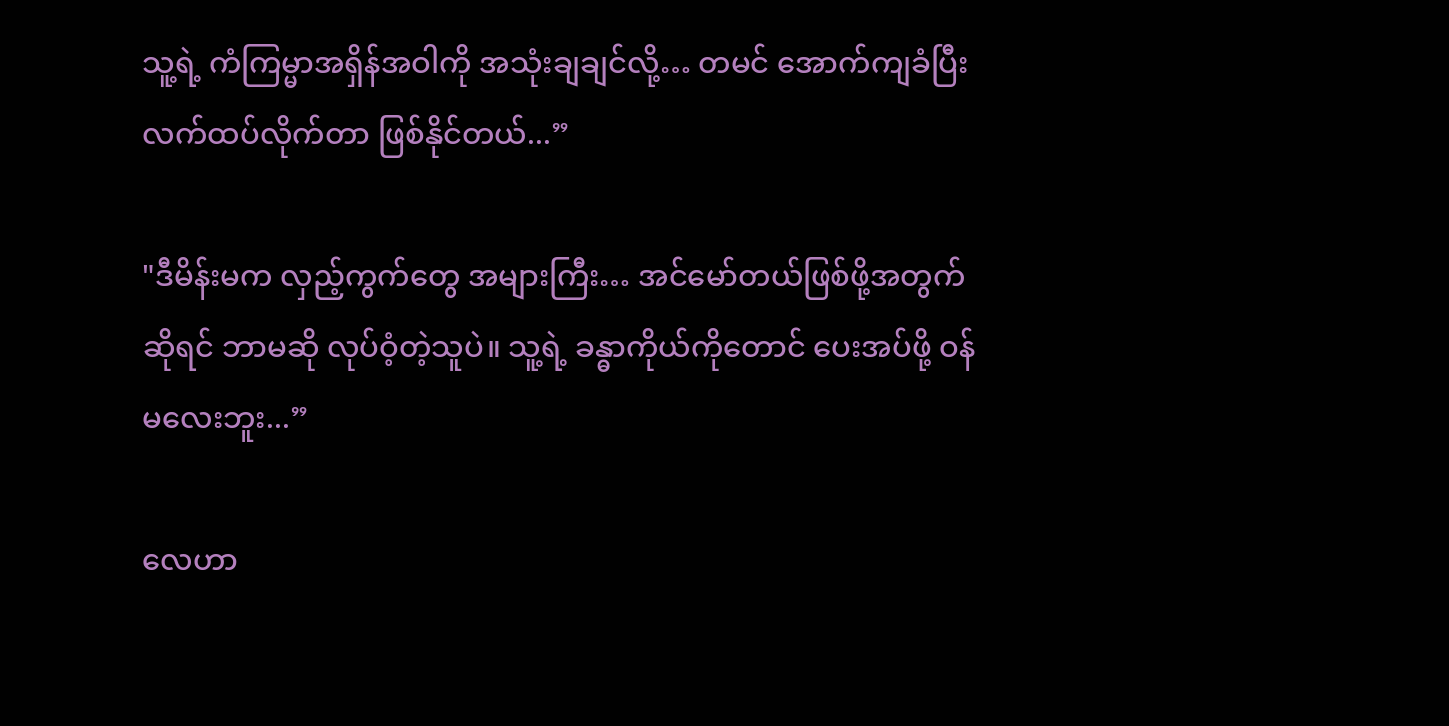သူ့ရဲ့ ကံကြမ္မာအရှိန်အဝါကို အသုံးချချင်လို့… တမင် အောက်ကျခံပြီး လက်ထပ်လိုက်တာ ဖြစ်နိုင်တယ်...”

"ဒီမိန်းမက လှည့်ကွက်တွေ အများကြီး… အင်မော်တယ်ဖြစ်ဖို့အတွက်ဆိုရင် ဘာမဆို လုပ်ဝံ့တဲ့သူပဲ။ သူ့ရဲ့ ခန္ဓာကိုယ်ကိုတောင် ပေးအပ်ဖို့ ဝန်မလေးဘူး...”

လေဟာ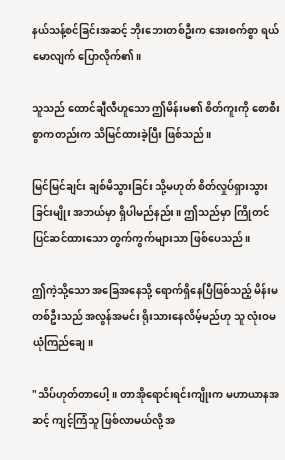နယ်သန့်စင်ခြင်းအဆင့် ဘိုးဘေးတစ်ဦးက အေးစက်စွာ ရယ်မောလျက် ပြောလိုက်၏။

သူသည် ထောင်ချီလီဟူသော ဤမိန်းမ၏ စိတ်ကူးကို စောစီးစွာကတည်းက သိမြင်ထားခဲ့ပြီး ဖြစ်သည်။

မြင်မြင်ချင်း ချစ်မိသွားခြင်း သို့မဟုတ် စိတ်လှုပ်ရှားသွားခြင်းမျိုး အဘယ်မှာ ရှိပါမည်နည်း။ ဤသည်မှာ ကြိုတင်ပြင်ဆင်ထားသော တွက်ကွက်များသာ ဖြစ်ပေသည်။

ဤကဲ့သို့သော အခြေအနေသို့ ရောက်ရှိနေပြီဖြစ်သည့် မိန်းမတစ်ဦးသည် အလွန်အမင်း ရိုးသားနေလိမ့်မည်ဟု သူ လုံးဝမယုံကြည်ချေ။

"သိပ်ဟုတ်တာပေါ့။ တာအိုရောင်းရင်းကျိုးက မဟာယာနအဆင့် ကျင့်ကြံသူ ဖြစ်လာမယ်လို့ အ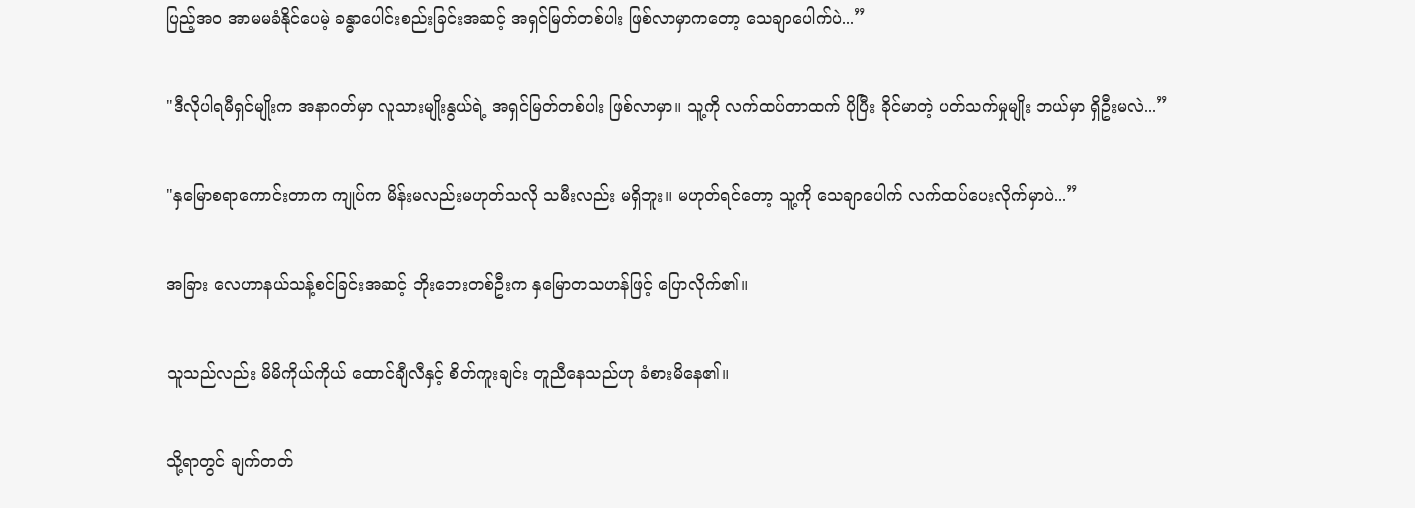ပြည့်အဝ အာမမခံနိုင်ပေမဲ့ ခန္ဓာပေါင်းစည်းခြင်းအဆင့် အရှင်မြတ်တစ်ပါး ဖြစ်လာမှာကတော့ သေချာပေါက်ပဲ...”

"ဒီလိုပါရမီရှင်မျိုးက အနာဂတ်မှာ လူသားမျိုးနွယ်ရဲ့ အရှင်မြတ်တစ်ပါး ဖြစ်လာမှာ။ သူ့ကို လက်ထပ်တာထက် ပိုပြီး ခိုင်မာတဲ့ ပတ်သက်မှုမျိုး ဘယ်မှာ ရှိဦးမလဲ...”

"နှမြောစရာကောင်းတာက ကျုပ်က မိန်းမလည်းမဟုတ်သလို သမီးလည်း မရှိဘူး။ မဟုတ်ရင်တော့ သူ့ကို သေချာပေါက် လက်ထပ်ပေးလိုက်မှာပဲ...”

အခြား လေဟာနယ်သန့်စင်ခြင်းအဆင့် ဘိုးဘေးတစ်ဦးက နှမြောတသဟန်ဖြင့် ပြောလိုက်၏။

သူသည်လည်း မိမိကိုယ်ကိုယ် ထောင်ချီလီနှင့် စိတ်ကူးချင်း တူညီနေသည်ဟု ခံစားမိနေ၏။

သို့ရာတွင် ချက်တတ်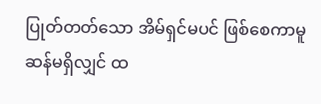ပြုတ်တတ်သော အိမ်ရှင်မပင် ဖြစ်စေကာမူ ဆန်မရှိလျှင် ထ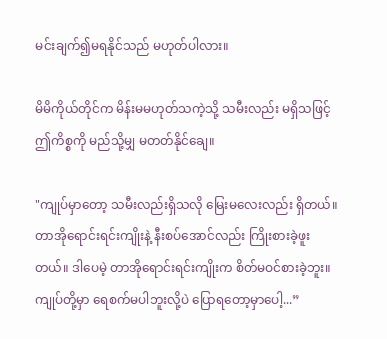မင်းချက်၍မရနိုင်သည် မဟုတ်ပါလား။

မိမိကိုယ်တိုင်က မိန်းမမဟုတ်သကဲ့သို့ သမီးလည်း မရှိသဖြင့် ဤကိစ္စကို မည်သို့မျှ မတတ်နိုင်ချေ။

"ကျုပ်မှာတော့ သမီးလည်းရှိသလို မြေးမလေးလည်း ရှိတယ်။ တာအိုရောင်းရင်းကျိုးနဲ့ နီးစပ်အောင်လည်း ကြိုးစားခဲ့ဖူးတယ်။ ဒါပေမဲ့ တာအိုရောင်းရင်းကျိုးက စိတ်မဝင်စားခဲ့ဘူး။ ကျုပ်တို့မှာ ရေစက်မပါဘူးလို့ပဲ ပြောရတော့မှာပေါ့...”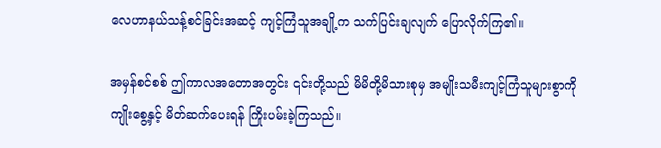လေဟာနယ်သန့်စင်ခြင်းအဆင့် ကျင့်ကြံသူအချို့က သက်ပြင်းချလျက် ပြောလိုက်ကြ၏။

အမှန်စင်စစ် ဤကာလအတောအတွင်း ၎င်းတို့သည် မိမိတို့မိသားစုမှ အမျိုးသမီးကျင့်ကြံသူများစွာကို ကျိုးစွေ့နှင့် မိတ်ဆက်ပေးရန် ကြိုးပမ်းခဲ့ကြသည်။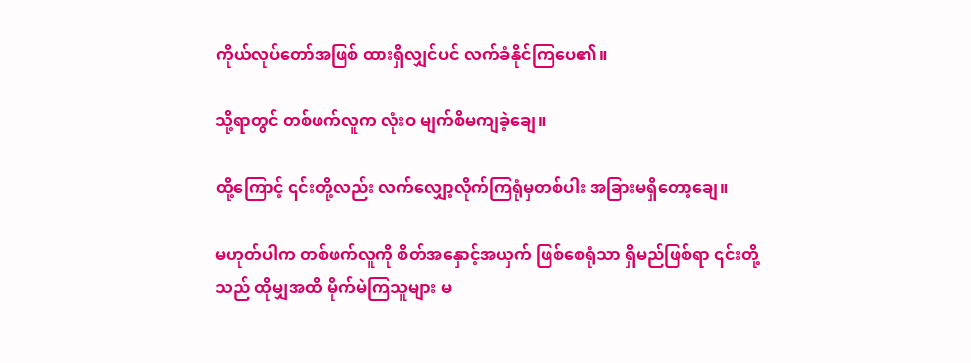ကိုယ်လုပ်တော်အဖြစ် ထားရှိလျှင်ပင် လက်ခံနိုင်ကြပေ၏။

သို့ရာတွင် တစ်ဖက်လူက လုံးဝ မျက်စိမကျခဲ့ချေ။

ထို့ကြောင့် ၎င်းတို့လည်း လက်လျှော့လိုက်ကြရုံမှတစ်ပါး အခြားမရှိတော့ချေ။

မဟုတ်ပါက တစ်ဖက်လူကို စိတ်အနှောင့်အယှက် ဖြစ်စေရုံသာ ရှိမည်ဖြစ်ရာ ၎င်းတို့သည် ထိုမျှအထိ မိုက်မဲကြသူများ မ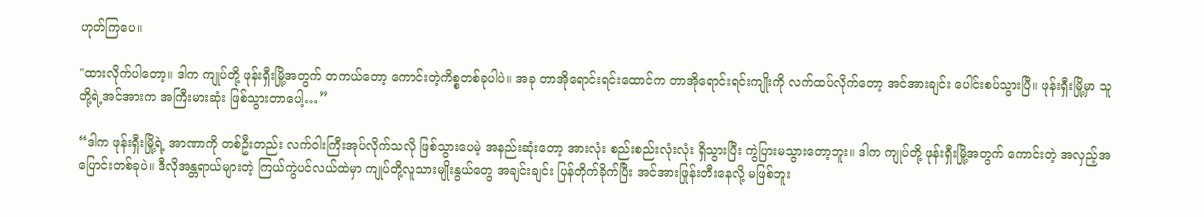ဟုတ်ကြပေ။

"ထားလိုက်ပါတော့။ ဒါက ကျုပ်တို့ ဖုန်းရှီးမြို့အတွက် တကယ်တော့ ကောင်းတဲ့ကိစ္စတစ်ခုပါပဲ။ အခု တာအိုရောင်းရင်းထောင်က တာအိုရောင်းရင်းကျိုးကို လက်ထပ်လိုက်တော့ အင်အားချင်း ပေါင်းစပ်သွားပြီ။ ဖုန်းရှီးမြို့မှာ သူတို့ရဲ့အင်အားက အကြီးမားဆုံး ဖြစ်သွားတာပေါ့…”

“ဒါက ဖုန်းရှီးမြို့ရဲ့ အာဏာကို တစ်ဦးတည်း လက်ဝါးကြီးအုပ်လိုက်သလို ဖြစ်သွားပေမဲ့ အနည်းဆုံးတော့ အားလုံး စည်းစည်းလုံးလုံး ရှိသွားပြီး ကွဲပြားမသွားတော့ဘူး။ ဒါက ကျုပ်တို့ ဖုန်းရှီးမြို့အတွက် ကောင်းတဲ့ အလှည့်အပြောင်းတစ်ခုပဲ။ ဒီလိုအန္တရာယ်များတဲ့ ကြယ်ကွဲပင်လယ်ထဲမှာ ကျုပ်တို့လူသားမျိုးနွယ်တွေ အချင်းချင်း ပြန်တိုက်ခိုက်ပြီး အင်အားဖြုန်းတီးနေလို့ မဖြစ်ဘူး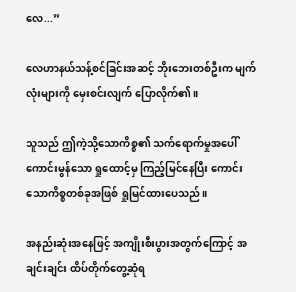လေ...”

လေဟာနယ်သန့်စင်ခြင်းအဆင့် ဘိုးဘေးတစ်ဦးက မျက်လုံးများကို မှေးစင်းလျက် ပြောလိုက်၏။

သူသည် ဤကဲ့သို့သောကိစ္စ၏ သက်ရောက်မှုအပေါ် ကောင်းမွန်သော ရှုထောင့်မှ ကြည့်မြင်နေပြီး ကောင်းသောကိစ္စတစ်ခုအဖြစ် ရှုမြင်ထားပေသည်။

အနည်းဆုံးအနေဖြင့် အကျိုးစီးပွားအတွက်ကြောင့် အချင်းချင်း ထိပ်တိုက်တွေ့ဆုံရ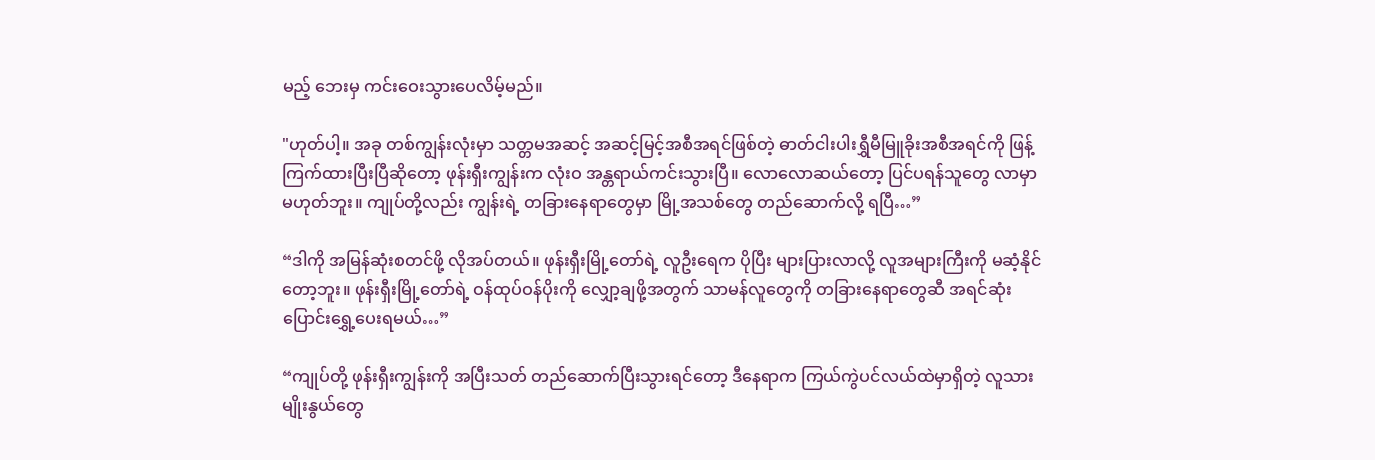မည့် ဘေးမှ ကင်းဝေးသွားပေလိမ့်မည်။

"ဟုတ်ပါ့။ အခု တစ်ကျွန်းလုံးမှာ သတ္တမအဆင့် အဆင့်မြင့်အစီအရင်ဖြစ်တဲ့ ဓာတ်ငါးပါးရွှီမီမြူခိုးအစီအရင်ကို ဖြန့်ကြက်ထားပြီးပြီဆိုတော့ ဖုန်းရှီးကျွန်းက လုံးဝ အန္တရာယ်ကင်းသွားပြီ။ လောလောဆယ်တော့ ပြင်ပရန်သူတွေ လာမှာ မဟုတ်ဘူး။ ကျုပ်တို့လည်း ကျွန်းရဲ့ တခြားနေရာတွေမှာ မြို့အသစ်တွေ တည်ဆောက်လို့ ရပြီ…”

“ဒါကို အမြန်ဆုံးစတင်ဖို့ လိုအပ်တယ်။ ဖုန်းရှီးမြို့တော်ရဲ့ လူဦးရေက ပိုပြီး များပြားလာလို့ လူအများကြီးကို မဆံ့နိုင်တော့ဘူး။ ဖုန်းရှီးမြို့တော်ရဲ့ ဝန်ထုပ်ဝန်ပိုးကို လျှော့ချဖို့အတွက် သာမန်လူတွေကို တခြားနေရာတွေဆီ အရင်ဆုံး ပြောင်းရွှေ့ပေးရမယ်…”

“ကျုပ်တို့ ဖုန်းရှီးကျွန်းကို အပြီးသတ် တည်ဆောက်ပြီးသွားရင်တော့ ဒီနေရာက ကြယ်ကွဲပင်လယ်ထဲမှာရှိတဲ့ လူသားမျိုးနွယ်တွေ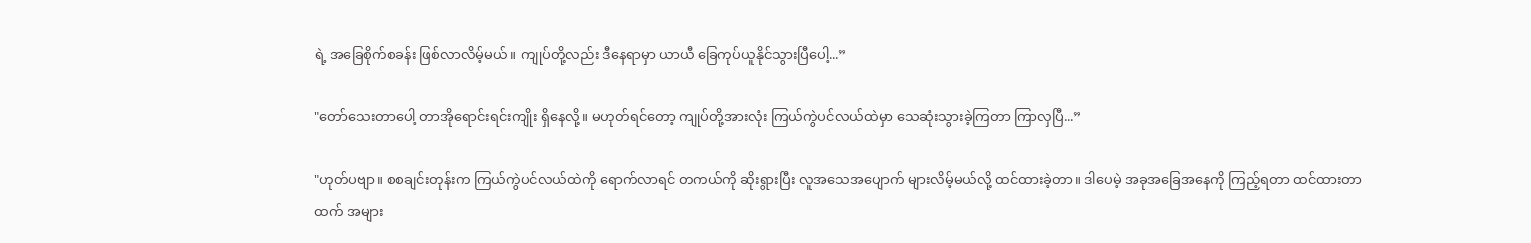ရဲ့ အခြေစိုက်စခန်း ဖြစ်လာလိမ့်မယ်။ ကျုပ်တို့လည်း ဒီနေရာမှာ ယာယီ ခြေကုပ်ယူနိုင်သွားပြီပေါ့...”

"တော်သေးတာပေါ့ တာအိုရောင်းရင်းကျိုး ရှိနေလို့။ မဟုတ်ရင်တော့ ကျုပ်တို့အားလုံး ကြယ်ကွဲပင်လယ်ထဲမှာ သေဆုံးသွားခဲ့ကြတာ ကြာလှပြီ...”

"ဟုတ်ပဗျာ။ စစချင်းတုန်းက ကြယ်ကွဲပင်လယ်ထဲကို ရောက်လာရင် တကယ်ကို ဆိုးရွားပြီး လူအသေအပျောက် များလိမ့်မယ်လို့ ထင်ထားခဲ့တာ။ ဒါပေမဲ့ အခုအခြေအနေကို ကြည့်ရတာ ထင်ထားတာထက် အများ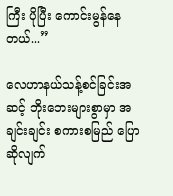ကြီး ပိုပြီး ကောင်းမွန်နေတယ်...”

လေဟာနယ်သန့်စင်ခြင်းအဆင့် ဘိုးဘေးများစွာမှာ အချင်းချင်း စကားစမြည် ပြောဆိုလျက်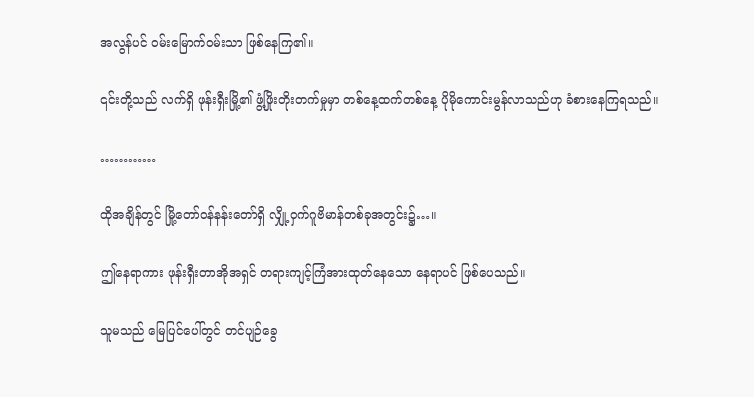အလွန်ပင် ဝမ်းမြောက်ဝမ်းသာ ဖြစ်နေကြ၏။

၎င်းတို့သည် လက်ရှိ ဖုန်းရှီးမြို့၏ ဖွံ့ဖြိုးတိုးတက်မှုမှာ တစ်နေ့ထက်တစ်နေ့ ပိုမိုကောင်းမွန်လာသည်ဟု ခံစားနေကြရသည်။

…………

ထိုအချိန်တွင် မြို့တော်ဝန်နန်းတော်ရှိ လျှို့ဝှက်ဂူဗိမာန်တစ်ခုအတွင်း၌…။

ဤနေရာကား ဖုန်းရှီးတာအိုအရှင် တရားကျင့်ကြံအားထုတ်နေသော နေရာပင် ဖြစ်ပေသည်။

သူမသည် မြေပြင်ပေါ်တွင် တင်ပျဉ်ခွေ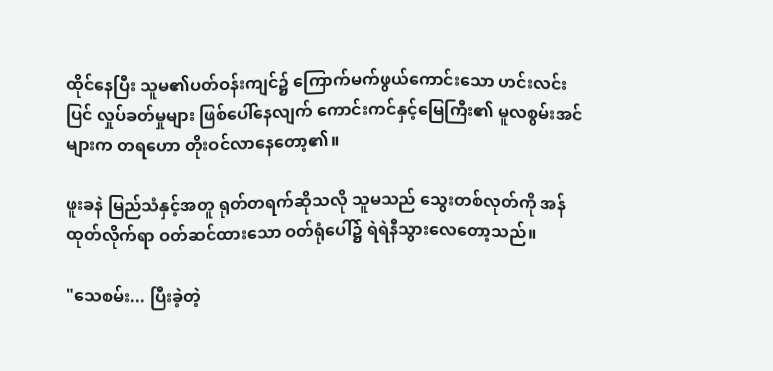ထိုင်နေပြီး သူမ၏ပတ်ဝန်းကျင်၌ ကြောက်မက်ဖွယ်ကောင်းသော ဟင်းလင်းပြင် လှုပ်ခတ်မှုများ ဖြစ်ပေါ်နေလျက် ကောင်းကင်နှင့်မြေကြီး၏ မူလစွမ်းအင်များက တရဟော တိုးဝင်လာနေတော့၏။

ဖူးခနဲ မြည်သံနှင့်အတူ ရုတ်တရက်ဆိုသလို သူမသည် သွေးတစ်လုတ်ကို အန်ထုတ်လိုက်ရာ ဝတ်ဆင်ထားသော ဝတ်ရုံပေါ်၌ ရဲရဲနီသွားလေတော့သည်။

"သေစမ်း... ပြီးခဲ့တဲ့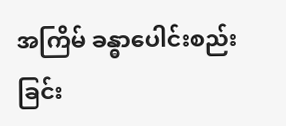အကြိမ် ခန္ဓာပေါင်းစည်းခြင်း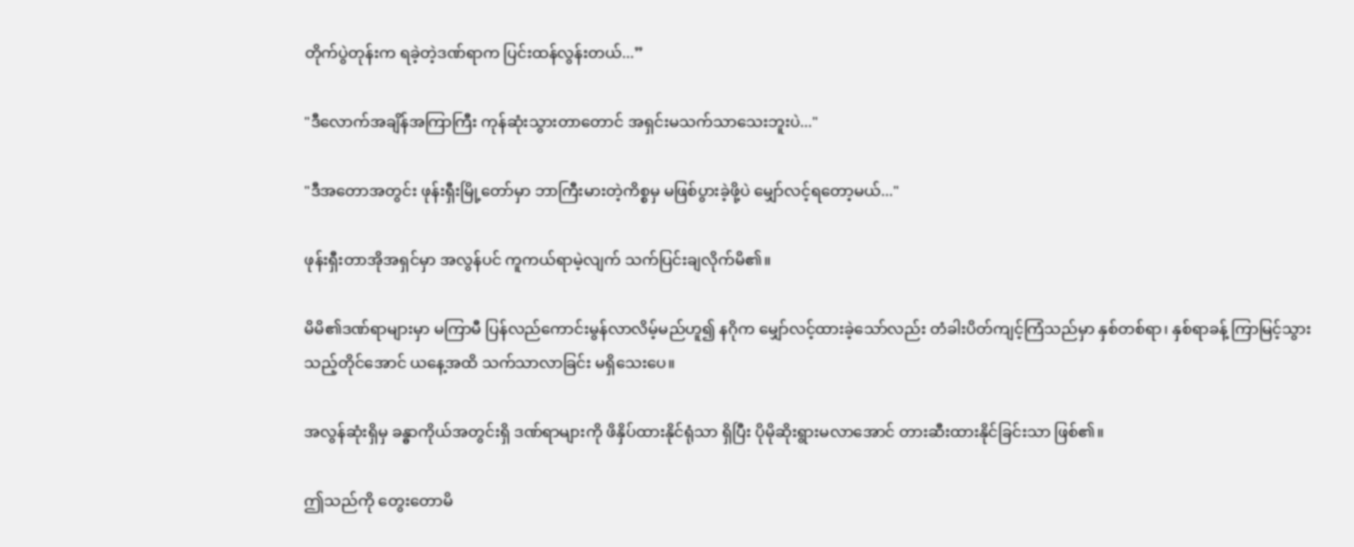တိုက်ပွဲတုန်းက ရခဲ့တဲ့ဒဏ်ရာက ပြင်းထန်လွန်းတယ်...”

"ဒီလောက်အချိန်အကြာကြီး ကုန်ဆုံးသွားတာတောင် အရှင်းမသက်သာသေးဘူးပဲ..."

"ဒီအတောအတွင်း ဖုန်းရှီးမြို့တော်မှာ ဘာကြီးမားတဲ့ကိစ္စမှ မဖြစ်ပွားခဲ့ဖို့ပဲ မျှော်လင့်ရတော့မယ်..."

ဖုန်းရှီးတာအိုအရှင်မှာ အလွန်ပင် ကူကယ်ရာမဲ့လျက် သက်ပြင်းချလိုက်မိ၏။

မိမိ၏ဒဏ်ရာများမှာ မကြာမီ ပြန်လည်ကောင်းမွန်လာလိမ့်မည်ဟူ၍ နဂိုက မျှော်လင့်ထားခဲ့သော်လည်း တံခါးပိတ်ကျင့်ကြံသည်မှာ နှစ်တစ်ရာ၊ နှစ်ရာခန့် ကြာမြင့်သွားသည့်တိုင်အောင် ယနေ့အထိ သက်သာလာခြင်း မရှိသေးပေ။

အလွန်ဆုံးရှိမှ ခန္ဓာကိုယ်အတွင်းရှိ ဒဏ်ရာများကို ဖိနှိပ်ထားနိုင်ရုံသာ ရှိပြီး ပိုမိုဆိုးရွားမလာအောင် တားဆီးထားနိုင်ခြင်းသာ ဖြစ်၏။

ဤသည်ကို တွေးတောမိ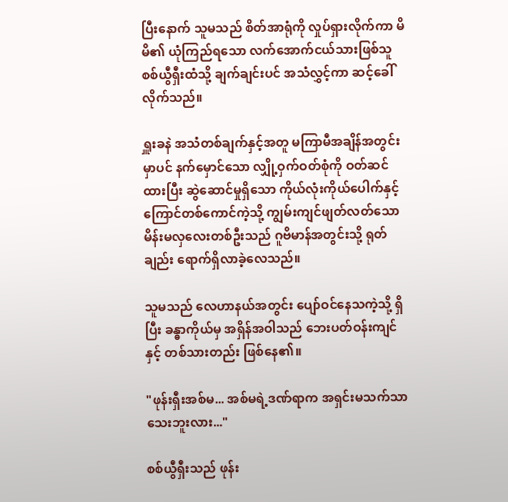ပြီးနောက် သူမသည် စိတ်အာရုံကို လှုပ်ရှားလိုက်ကာ မိမိ၏ ယုံကြည်ရသော လက်အောက်ငယ်သားဖြစ်သူ စစ်ယွီရှီးထံသို့ ချက်ချင်းပင် အသံလွှင့်ကာ ဆင့်ခေါ်လိုက်သည်။

ရှူးခနဲ အသံတစ်ချက်နှင့်အတူ မကြာမီအချိန်အတွင်းမှာပင် နက်မှောင်သော လျှို့ဝှက်ဝတ်စုံကို ဝတ်ဆင်ထားပြီး ဆွဲဆောင်မှုရှိသော ကိုယ်လုံးကိုယ်ပေါက်နှင့် ကြောင်တစ်ကောင်ကဲ့သို့ ကျွမ်းကျင်ဖျတ်လတ်သော မိန်းမလှလေးတစ်ဦးသည် ဂူဗိမာန်အတွင်းသို့ ရုတ်ချည်း ရောက်ရှိလာခဲ့လေသည်။

သူမသည် လေဟာနယ်အတွင်း ပျော်ဝင်နေသကဲ့သို့ ရှိပြီး ခန္ဓာကိုယ်မှ အရှိန်အဝါသည် ဘေးပတ်ဝန်းကျင်နှင့် တစ်သားတည်း ဖြစ်နေ၏။

"ဖုန်းရှီးအစ်မ... အစ်မရဲ့ဒဏ်ရာက အရှင်းမသက်သာသေးဘူးလား..."

စစ်ယွီရှီးသည် ဖုန်း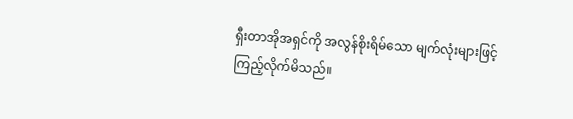ရှီးတာအိုအရှင်ကို အလွန်စိုးရိမ်သော မျက်လုံးများဖြင့် ကြည့်လိုက်မိသည်။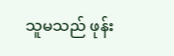သူမသည် ဖုန်း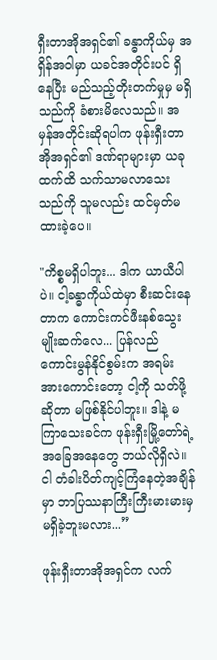ရှီးတာအိုအရှင်၏ ခန္ဓာကိုယ်မှ အရှိန်အဝါမှာ ယခင်အတိုင်းပင် ရှိနေပြီး မည်သည့်တိုးတက်မှုမှ မရှိသည်ကို ခံစားမိလေသည်။ အမှန်အတိုင်းဆိုရပါက ဖုန်းရှီးတာအိုအရှင်၏ ဒဏ်ရာများမှာ ယခုထက်ထိ သက်သာမလာသေးသည်ကို သူမလည်း ထင်မှတ်မထားခဲ့ပေ။

"ကိစ္စမရှိပါဘူး... ဒါက ယာယီပါပဲ။ ငါ့ခန္ဓာကိုယ်ထဲမှာ စီးဆင်းနေတာက ကောင်းကင်ဖီးနစ်သွေးမျိုးဆက်လေ... ပြန်လည်ကောင်းမွန်နိုင်စွမ်းက အရမ်းအားကောင်းတော့ ငါ့ကို သတ်ဖို့ဆိုတာ မဖြစ်နိုင်ပါဘူး။ ဒါနဲ့ မကြာသေးခင်က ဖုန်းရှီးမြို့တော်ရဲ့ အခြေအနေတွေ ဘယ်လိုရှိလဲ။ ငါ တံခါးပိတ်ကျင့်ကြံနေတဲ့အချိန်မှာ ဘာပြဿနာကြီးကြီးမားမားမှ မရှိခဲ့ဘူးမလား...”

ဖုန်းရှီးတာအိုအရှင်က လက်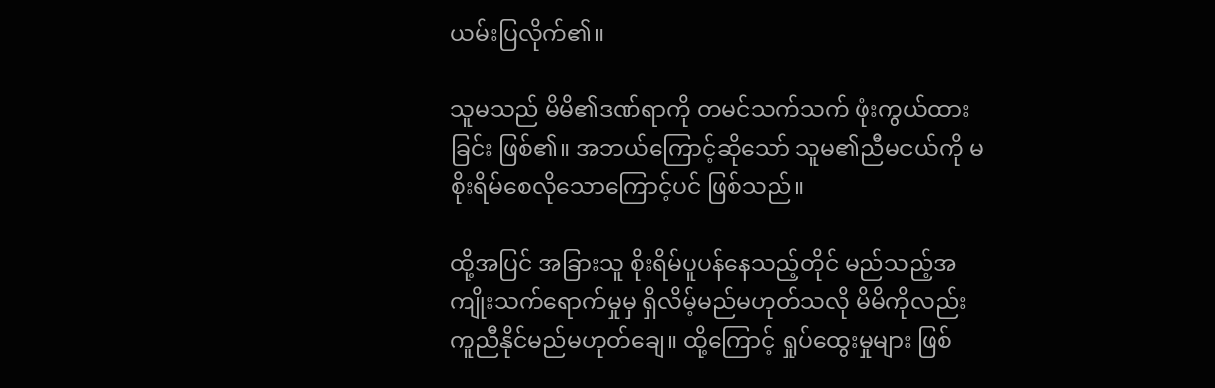ယမ်းပြလိုက်၏။

သူမသည် မိမိ၏ဒဏ်ရာကို တမင်သက်သက် ဖုံးကွယ်ထားခြင်း ဖြစ်၏။ အဘယ်ကြောင့်ဆိုသော် သူမ၏ညီမငယ်ကို မစိုးရိမ်စေလိုသောကြောင့်ပင် ဖြစ်သည်။

ထို့အပြင် အခြားသူ စိုးရိမ်ပူပန်နေသည့်တိုင် မည်သည့်အကျိုးသက်ရောက်မှုမှ ရှိလိမ့်မည်မဟုတ်သလို မိမိကိုလည်း ကူညီနိုင်မည်မဟုတ်ချေ။ ထို့ကြောင့် ရှုပ်ထွေးမှုများ ဖြစ်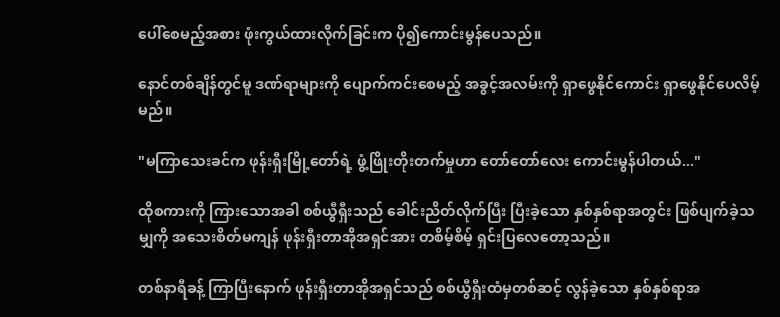ပေါ်စေမည့်အစား ဖုံးကွယ်ထားလိုက်ခြင်းက ပို၍ကောင်းမွန်ပေသည်။

နောင်တစ်ချိန်တွင်မူ ဒဏ်ရာများကို ပျောက်ကင်းစေမည့် အခွင့်အလမ်းကို ရှာဖွေနိုင်ကောင်း ရှာဖွေနိုင်ပေလိမ့်မည်။

"မကြာသေးခင်က ဖုန်းရှီးမြို့တော်ရဲ့ ဖွံ့ဖြိုးတိုးတက်မှုဟာ တော်တော်လေး ကောင်းမွန်ပါတယ်..."

ထိုစကားကို ကြားသောအခါ စစ်ယွီရှီးသည် ခေါင်းညိတ်လိုက်ပြီး ပြီးခဲ့သော နှစ်နှစ်ရာအတွင်း ဖြစ်ပျက်ခဲ့သမျှကို အသေးစိတ်မကျန် ဖုန်းရှီးတာအိုအရှင်အား တစိမ့်စိမ့် ရှင်းပြလေတော့သည်။

တစ်နာရီခန့် ကြာပြီးနောက် ဖုန်းရှီးတာအိုအရှင်သည် စစ်ယွီရှီးထံမှတစ်ဆင့် လွန်ခဲ့သော နှစ်နှစ်ရာအ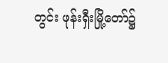တွင်း ဖုန်းရှီးမြို့တော်၌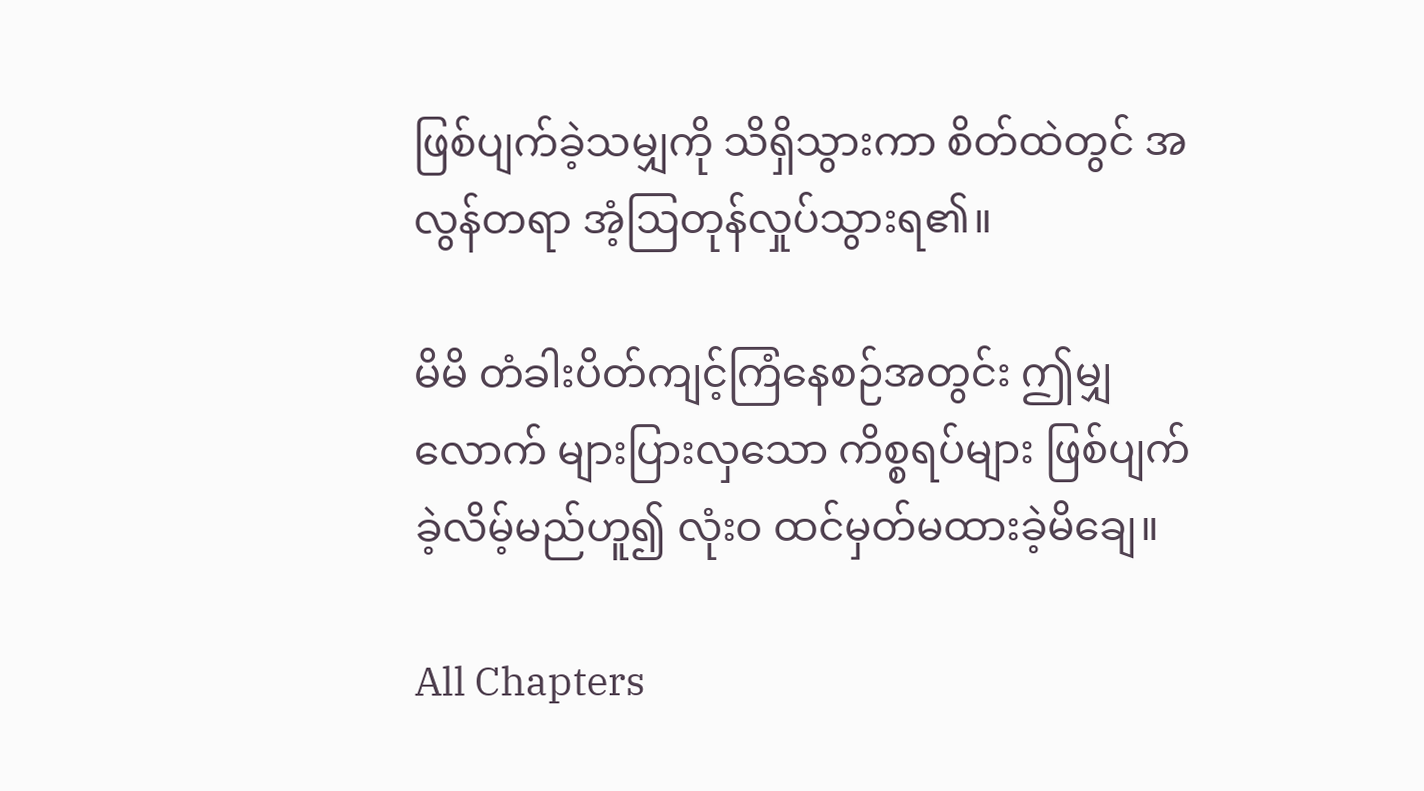ဖြစ်ပျက်ခဲ့သမျှကို သိရှိသွားကာ စိတ်ထဲတွင် အလွန်တရာ အံ့ဩတုန်လှုပ်သွားရ၏။

မိမိ တံခါးပိတ်ကျင့်ကြံနေစဉ်အတွင်း ဤမျှလောက် များပြားလှသော ကိစ္စရပ်များ ဖြစ်ပျက်ခဲ့လိမ့်မည်ဟူ၍ လုံးဝ ထင်မှတ်မထားခဲ့မိချေ။

All Chapters